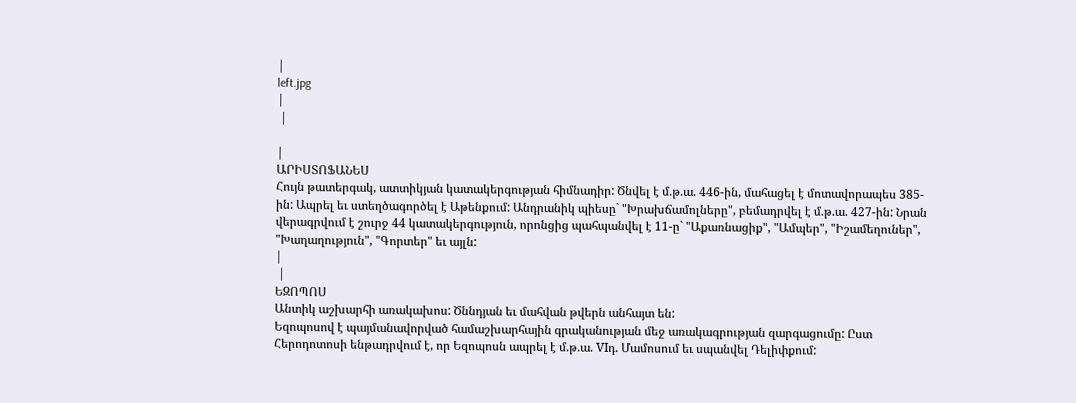|
left.jpg
|
 |

|
ԱՐԻՍՏՈՖԱՆԵՍ
Հույն թատերգակ, ատտիկյան կատակերգության հիմնադիր: Ծնվել է մ.թ.ա. 446-ին, մահացել է մոտավորապես 385-ին: Ապրել եւ ստեղծագործել է Աթենքում: Անդրանիկ պիեսը` "Խրախճամոլները", բեմադրվել է մ.թ.ա. 427-ին: Նրան վերագրվում է շուրջ 44 կատակերգություն, որոնցից պահպանվել է 11-ը` "Աքառնացիք", "Ամպեր", "Իշամեղուներ", "Խաղաղություն", "Գորտեր" եւ այլն:
|
 |
ԵԶՈՊՈՍ
Անտիկ աշխարհի առակախոս: Ծննդյան եւ մահվան թվերն անհայտ են:
Եզոպոսով է պայմանավորված համաշխարհային գրականության մեջ առակագրության զարգացումը: Ըստ Հերոդոտոսի ենթադրվում է, որ Եզոպոսն ապրել է մ.թ.ա. VIդ. Մամոսում եւ սպանվել Դելիփքում: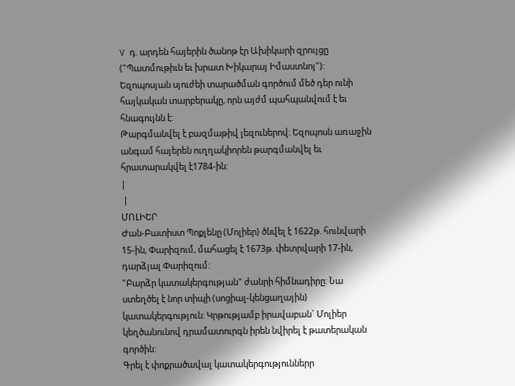V դ. արդեն հայերին ծանոթ էր Ախիկարի զրույցը ("Պատմութիւն եւ խրատ Խիկարայ Իմաստնոյ"): Եզոպոսյան սյուժեի տարածման գործում մեծ դեր ունի հայկական տարբերակը, որն այժմ պահպանվում է եւ հնագույնն է:
Թարգմանվել է բազմաթիվ լեզուներով: Եզոպոսն առաջին անգամ հայերեն ուղղակիորեն թարգմանվել եւ հրատարակվել է1784-ին:
|
 |
ՄՈԼԻԵՐ
Ժան-Բատիստ Պոքլենը (Մոլիեր) ծնվել է 1622թ. հունվարի 15-ին, Փարիզում, մահացել է 1673թ. փետրվարի 17-ին, դարձյալ Փարիզում:
"Բարձր կատակերգության" ժանրի հիմնադիրը: Նա ստեղծել է նոր տիպի (սոցիալ-կենցաղային) կատակերգություն: Կրթությամբ իրավաբան` Մոլիեր կեղծանունով դրամատուրգն իրեն նվիրել է թատերական գործին:
Գրել է փոքրածավալ կատակերգություններր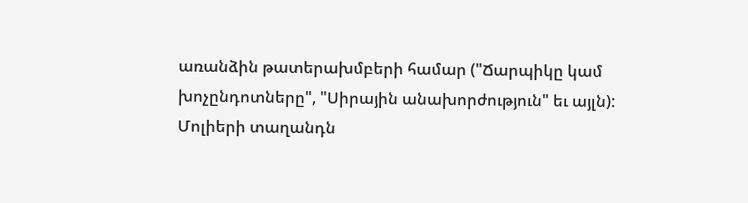առանձին թատերախմբերի համար ("Ճարպիկը կամ խոչընդոտները", "Սիրային անախորժություն" եւ այլն): Մոլիերի տաղանդն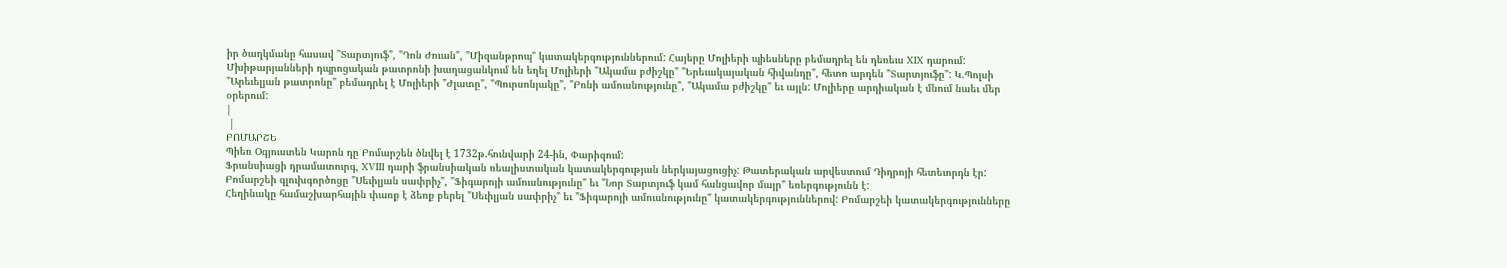իր ծաղկմանը հասավ "Տարտյուֆ", "Դոն Ժուան", "Միզանթրոպ" կատակերգություններում: Հայերը Մոլիերի պիեսները բեմադրել են դեռեւս XIX դարում:
Մխիթարյանների դպրոցական թատրոնի խաղացանկում են եղել Մոլիերի "Ակամա բժիշկը" "Երեւակայական հիվանդը", հետո արդեն "Տարտյուֆը": Կ.Պոլսի "Արեւելյան թատրոնը" բեմադրել է Մոլիերի "Ժլատը", "Պուրսոնյակը", "Բռնի ամուսնությունը", "Ակամա բժիշկը" եւ այլն: Մոլիերը արդիական է մնում նաեւ մեր օրերում:
|
 |
ԲՈՄԱՐՇԵ
Պիեռ Օգյուստեն Կարոն դը Բոմարշեն ծնվել է 1732թ.հունվարի 24-ին, Փարիզում:
Ֆրանսիացի դրամատուրգ, XVIII դարի ֆրանսիական ռեալիստական կատակերգության ներկայացուցիչ: Թատերական արվեստում Դիդրոյի հետեւորդն էր:
Բոմարշեի գլուխգործոցը "Սեւիլյան սափրիչ", "Ֆիգարոյի ամուսնությունը" եւ "Նոր Տարտյուֆ կամ հանցավոր մայր" եռերգությունն է:
Հեղինակը համաշխարհային փառք է ձեռք բերել "Սեւիլյան սափրիչ" եւ "Ֆիգարոյի ամուսնությունը" կատակերգություններով: Բոմարշեի կատակերգությունները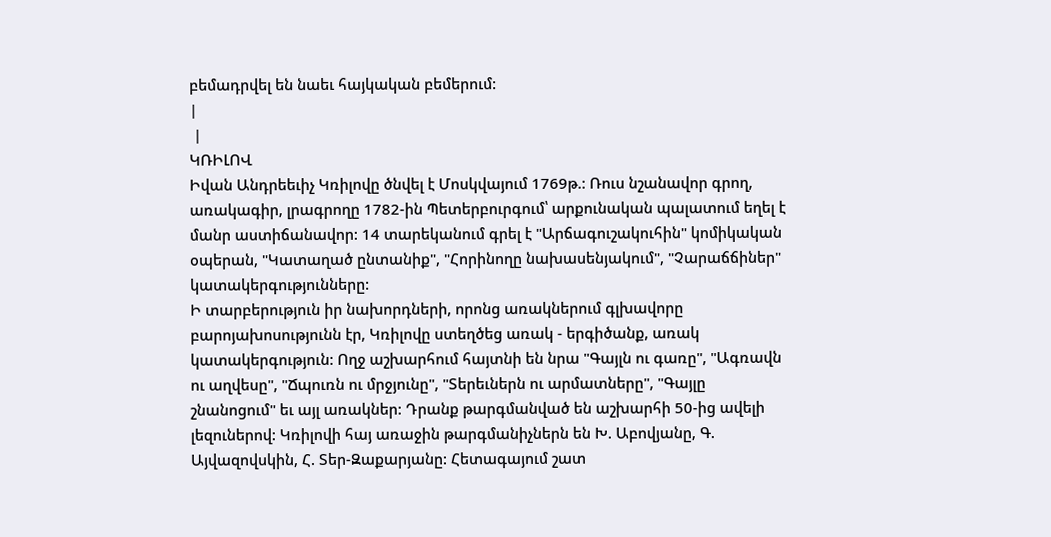բեմադրվել են նաեւ հայկական բեմերում:
|
 |
ԿՌԻԼՈՎ
Իվան Անդրեեւիչ Կռիլովը ծնվել է Մոսկվայում 1769թ.: Ռուս նշանավոր գրող, առակագիր, լրագրողը 1782-ին Պետերբուրգում՝ արքունական պալատում եղել է մանր աստիճանավոր: 14 տարեկանում գրել է "Արճագուշակուհին" կոմիկական օպերան, "Կատաղած ընտանիք", "Հորինողը նախասենյակում", "Չարաճճիներ" կատակերգությունները:
Ի տարբերություն իր նախորդների, որոնց առակներում գլխավորը բարոյախոսությունն էր, Կռիլովը ստեղծեց առակ - երգիծանք, առակ կատակերգություն: Ողջ աշխարհում հայտնի են նրա "Գայլն ու գառը", "Ագռավն ու աղվեսը", "Ճպուռն ու մրջյունը", "Տերեւներն ու արմատները", "Գայլը շնանոցում" եւ այլ առակներ: Դրանք թարգմանված են աշխարհի 50-ից ավելի լեզուներով: Կռիլովի հայ առաջին թարգմանիչներն են Խ. Աբովյանը, Գ. Այվազովսկին, Հ. Տեր-Զաքարյանը: Հետագայում շատ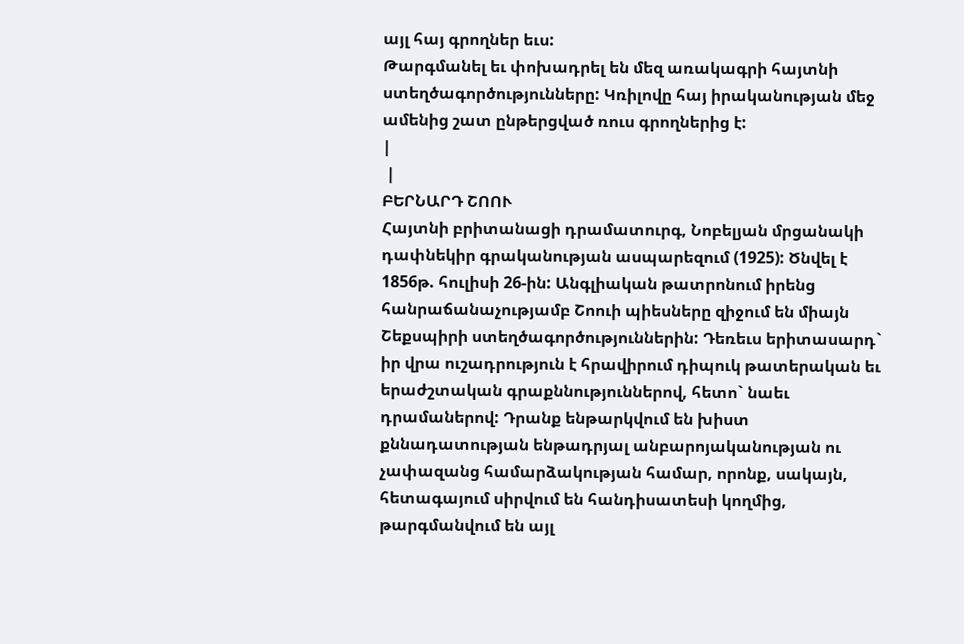այլ հայ գրողներ եւս:
Թարգմանել եւ փոխադրել են մեզ առակագրի հայտնի ստեղծագործությունները: Կռիլովը հայ իրականության մեջ ամենից շատ ընթերցված ռուս գրողներից է:
|
 |
ԲԵՐՆԱՐԴ ՇՈՈՒ
Հայտնի բրիտանացի դրամատուրգ, Նոբելյան մրցանակի դափնեկիր գրականության ասպարեզում (1925): Ծնվել է 1856թ. հուլիսի 26-ին: Անգլիական թատրոնում իրենց հանրաճանաչությամբ Շոուի պիեսները զիջում են միայն Շեքսպիրի ստեղծագործություններին: Դեռեւս երիտասարդ` իր վրա ուշադրություն է հրավիրում դիպուկ թատերական եւ երաժշտական գրաքննություններով, հետո` նաեւ դրամաներով: Դրանք ենթարկվում են խիստ քննադատության ենթադրյալ անբարոյականության ու չափազանց համարձակության համար, որոնք, սակայն, հետագայում սիրվում են հանդիսատեսի կողմից, թարգմանվում են այլ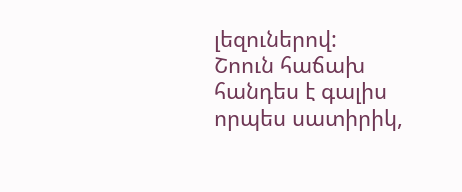լեզուներով:
Շոուն հաճախ հանդես է գալիս որպես սատիրիկ,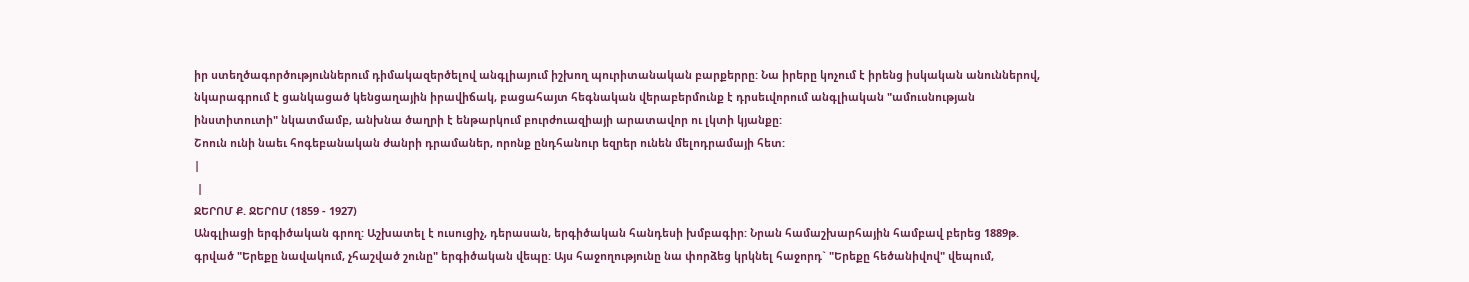իր ստեղծագործություններում դիմակազերծելով անգլիայում իշխող պուրիտանական բարքերրը: Նա իրերը կոչում է իրենց իսկական անուններով, նկարագրում է ցանկացած կենցաղային իրավիճակ, բացահայտ հեգնական վերաբերմունք է դրսեւվորում անգլիական "ամուսնության ինստիտուտի" նկատմամբ, անխնա ծաղրի է ենթարկում բուրժուազիայի արատավոր ու լկտի կյանքը:
Շոուն ունի նաեւ հոգեբանական ժանրի դրամաներ, որոնք ընդհանուր եզրեր ունեն մելոդրամայի հետ:
|
 |
ՋԵՐՈՄ Ք. ՋԵՐՈՄ (1859 - 1927)
Անգլիացի երգիծական գրող: Աշխատել է ուսուցիչ, դերասան, երգիծական հանդեսի խմբագիր: Նրան համաշխարհային համբավ բերեց 1889թ. գրված "Երեքը նավակում, չհաշված շունը" երգիծական վեպը: Այս հաջողությունը նա փորձեց կրկնել հաջորդ` "Երեքը հեծանիվով" վեպում,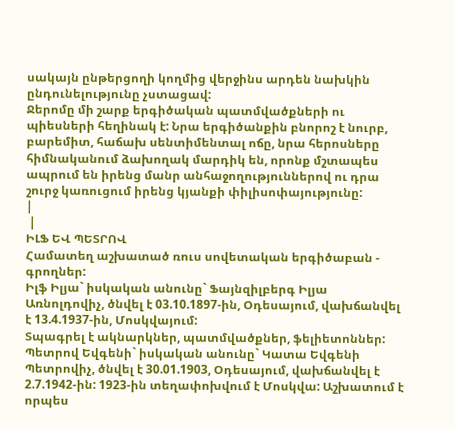սակայն ընթերցողի կողմից վերջինս արդեն նախկին ընդունելությունը չստացավ:
Ջերոմը մի շարք երգիծական պատմվածքների ու պիեսների հեղինակ է: Նրա երգիծանքին բնորոշ է նուրբ, բարեմիտ, հաճախ սենտիմենտալ ոճը, նրա հերոսները հիմնականում ձախողակ մարդիկ են, որոնք մշտապես ապրում են իրենց մանր անհաջողություններով ու դրա շուրջ կառուցում իրենց կյանքի փիլիսոփայությունը:
|
 |
ԻԼՖ ԵՎ ՊԵՏՐՈՎ
Համատեղ աշխատած ռուս սովետական երգիծաբան - գրողներ:
Իլֆ Իլյա` իսկական անունը` Ֆայնզիլբերգ Իլյա Առնոլդովիչ, ծնվել է 03.10.1897-ին, Օդեսայում, վախճանվել է 13.4.1937-ին, Մոսկվայում:
Տպագրել է ակնարկներ, պատմվածքներ, ֆելիետոններ:
Պետրով Եվգենի` իսկական անունը` Կատա Եվգենի Պետրովիչ, ծնվել է 30.01.1903, Օդեսայում, վախճանվել է 2.7.1942-ին: 1923-ին տեղափոխվում է Մոսկվա: Աշխատում է որպես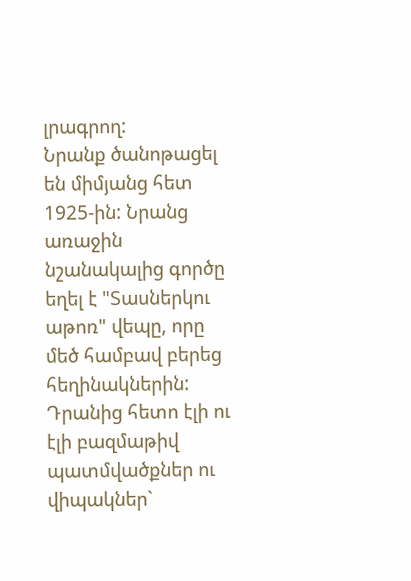լրագրող:
Նրանք ծանոթացել են միմյանց հետ 1925-ին: Նրանց առաջին նշանակալից գործը եղել է "Տասներկու աթոռ" վեպը, որը մեծ համբավ բերեց հեղինակներին: Դրանից հետո էլի ու էլի բազմաթիվ պատմվածքներ ու վիպակներ`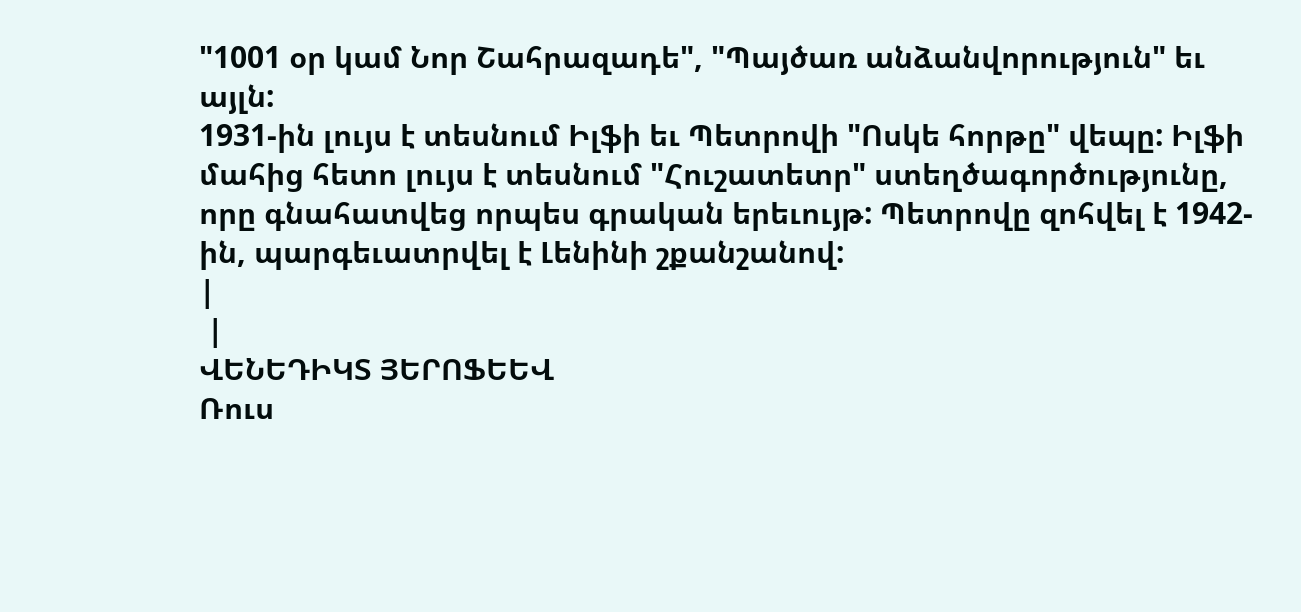"1001 օր կամ Նոր Շահրազադե", "Պայծառ անձանվորություն" եւ այլն:
1931-ին լույս է տեսնում Իլֆի եւ Պետրովի "Ոսկե հորթը" վեպը: Իլֆի մահից հետո լույս է տեսնում "Հուշատետր" ստեղծագործությունը, որը գնահատվեց որպես գրական երեւույթ: Պետրովը զոհվել է 1942-ին, պարգեւատրվել է Լենինի շքանշանով:
|
 |
ՎԵՆԵԴԻԿՏ ՅԵՐՈՖԵԵՎ
Ռուս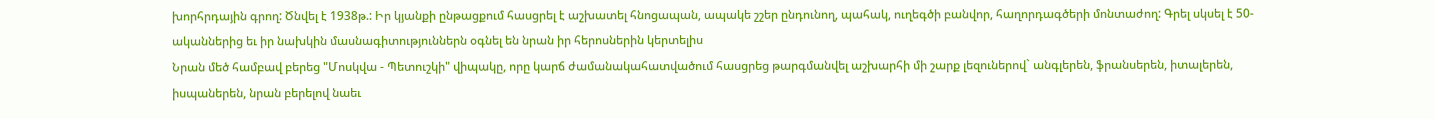խորհրդային գրող: Ծնվել է 1938թ.: Իր կյանքի ընթացքում հասցրել է աշխատել հնոցապան, ապակե շշեր ընդունող, պահակ, ուղեգծի բանվոր, հաղորդագծերի մոնտաժող: Գրել սկսել է 50-ականներից եւ իր նախկին մասնագիտություններն օգնել են նրան իր հերոսներին կերտելիս
Նրան մեծ համբավ բերեց "Մոսկվա - Պետուշկի" վիպակը, որը կարճ ժամանակահատվածում հասցրեց թարգմանվել աշխարհի մի շարք լեզուներով` անգլերեն, ֆրանսերեն, իտալերեն, իսպաներեն, նրան բերելով նաեւ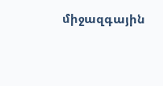միջազգային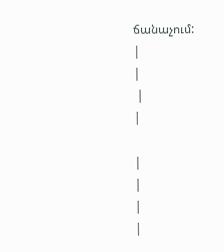ճանաչում:
|
|
 |
|

|
|
|
|